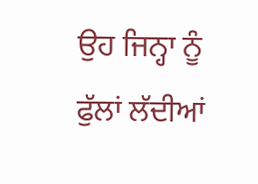ਉਹ ਜਿਨ੍ਹਾ ਨੂੰ
ਫੁੱਲਾਂ ਲੱਦੀਆਂ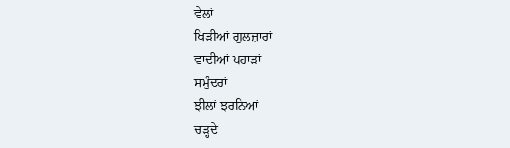ਵੇਲਾਂ
ਖਿੜੀਆਂ ਗੁਲਜ਼ਾਰਾਂ
ਵਾਦੀਆਂ ਪਹਾੜਾਂ
ਸਮੁੰਦਰਾਂ
ਝੀਲਾਂ ਝਰਨਿਆਂ
ਚੜ੍ਹਦੇ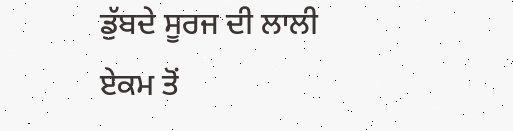ਡੁੱਬਦੇ ਸੂਰਜ ਦੀ ਲਾਲੀ
ਏਕਮ ਤੋਂ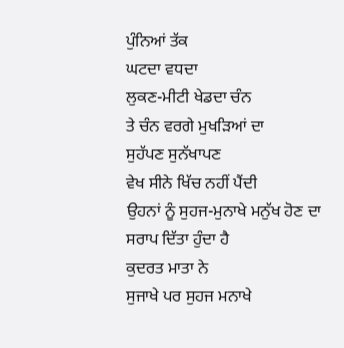ਪੁੰਨਿਆਂ ਤੱਕ
ਘਟਦਾ ਵਧਦਾ
ਲੁਕਣ-ਮੀਟੀ ਖੇਡਦਾ ਚੰਨ
ਤੇ ਚੰਨ ਵਰਗੇ ਮੁਖੜਿਆਂ ਦਾ
ਸੁਹੱਪਣ ਸੁਨੱਖਾਪਣ
ਵੇਖ ਸੀਨੇ ਖਿੱਚ ਨਹੀਂ ਪੈਂਦੀ
ਉਹਨਾਂ ਨੂੰ ਸੁਹਜ-ਮੁਨਾਖੇ ਮਨੁੱਖ ਹੋਣ ਦਾ
ਸਰਾਪ ਦਿੱਤਾ ਹੁੰਦਾ ਹੈ
ਕੁਦਰਤ ਮਾਤਾ ਨੇ
ਸੁਜਾਖੇ ਪਰ ਸੁਹਜ ਮਨਾਖੇ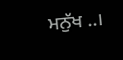ਮਨੁੱਖ ..।